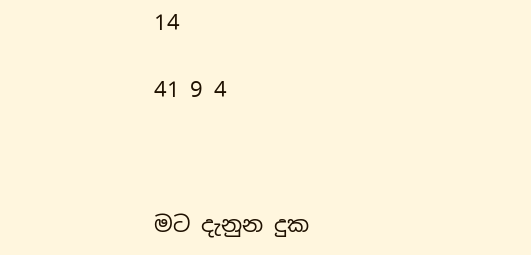14

41 9 4



මට දැනුන දුක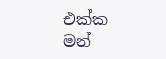එක්ක මන්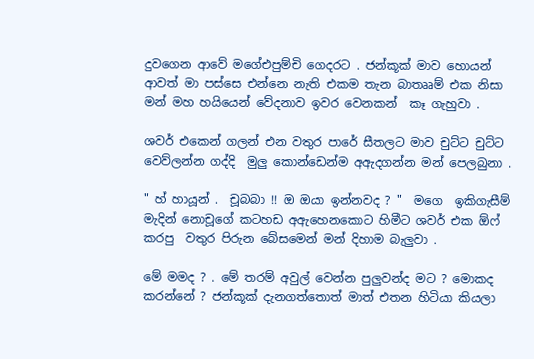දුවගෙන ආවේ මගේඑපුම්චි ගෙදරට . ජන්කූක් මාව හොයන් ආවත් මා පස්සෙ එන්නෙ නැති එකම තැන බාතෲම් එක නිසා මන් මහ හයියෙන් වේදනාව ඉවර වෙනකන්  කෑ ගැහුවා .

ශවර් එකෙන් ගලන් එන වතුර පාරේ සීතලට මාව චුට්ට චුට්ට වෙව්ලන්න ගද්දි  මුලු කොන්ඩෙන්ම අඇදගන්න මන් පෙලබුනා .

" හ් හායූන් .  චූබබා !! ඔ ඔයා ඉන්නවද ? "  මගෙ  ඉකිගැසීම් මැදින් නොචූගේ කටහඩ අඇහෙනකොට හිමීට ශවර් එක ඕෆ් කරපු  වතුර පිරුන බේසමෙන් මන් දිහාම බැලුවා .

මේ මමද ? . මේ තරම් අවුල් වෙන්න පුලුවන්ද මට ? මොකද කරන්නේ ? ජන්කූක් දැනගත්තොත් මාත් එතන හිටියා කියලා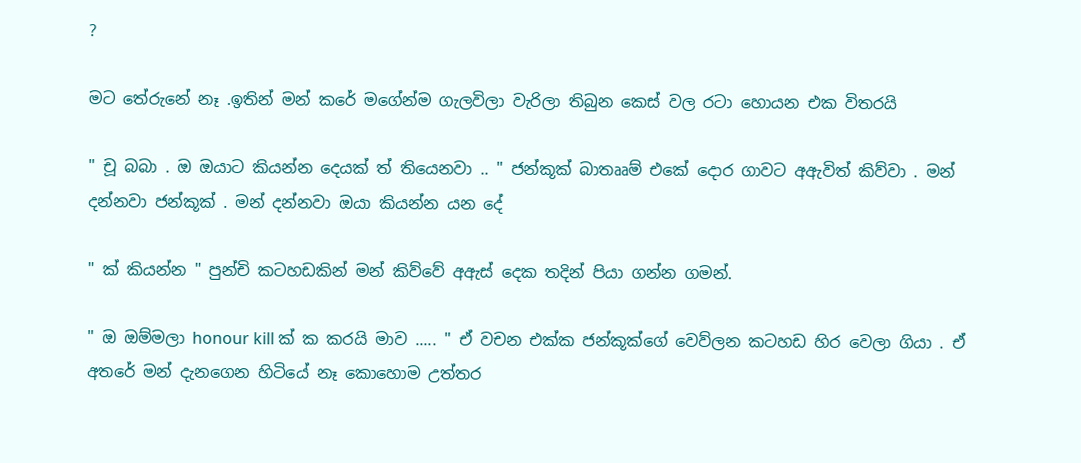?

මට තේරුනේ නෑ .ඉතින් මන් කරේ මගේන්ම ගැලවිලා වැරිලා තිබුන කෙස් වල රටා හොයන එක විතරයි

" චූ බබා . ඔ ඔයාට කියන්න දෙයක් ත් තියෙනවා .. " ජන්කූක් බාතෲම් එකේ දොර ගාවට අඇවිත් කිව්වා . මන් දන්නවා ජන්කූක් . මන් දන්නවා ඔයා කියන්න යන දේ

" ක් කියන්න " පුන්චි කටහඩකින් මන් කිව්වේ අඇස් දෙක තදින් පියා ගන්න ගමන්.

" ඔ ඔම්මලා honour kill ක් ක කරයි මාව ..... " ඒ වචන එක්ක ජන්කූක්ගේ වෙව්ලන කටහඩ හිර වෙලා ගියා . ඒ අතරේ මන් දැනගෙන හිටියේ නෑ කොහොම උත්තර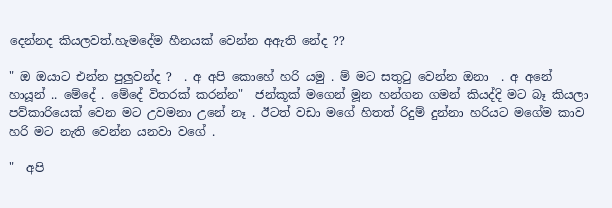දෙන්නද කියලවත්.හැමදේම හීනයක් වෙන්න අඇති නේද ??

" ඔ ඔයාට එන්න පුලුවන්ද ?  . අ අපි කොහේ හරි යමු . ම් මට සතුටු වෙන්න ඔනා  . අ අනේ හායූන් .. මේදේ . මේදේ විතරක් කරන්න"  ජන්කූක් මගෙන් මූන හන්ගන ගමන් කියද්දි මට බෑ කියලා පව්කාරියෙක් වෙන මට උවමනා උනේ නෑ . ඊටත් වඩා මගේ හිතත් රිදුම් දුන්නා හරියට මගේම කාව හරි මට නැති වෙන්න යනවා වගේ .

"  අපි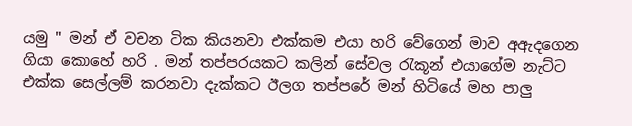යමු " මන් ඒ වචන ටික කියනවා එක්කම එයා හරි වේගෙන් මාව අඇදගෙන ගියා කොහේ හරි . මන් තප්පරයකට කලින් සේවල රැකූන් එයාගේම නැට්ට එක්ක සෙල්ලම් කරනවා දැක්කට ඊලග තප්පරේ මන් හිටියේ මහ පාලු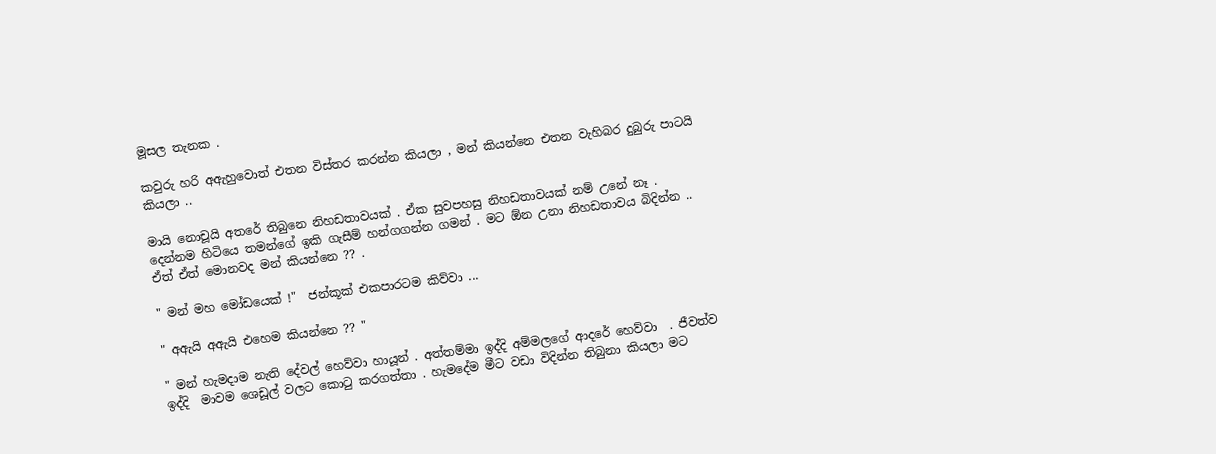මූසල තැනක .

කවුරු හරි අඇහුවොත් එතන විස්තර කරන්න කියලා , මන් කියන්නෙ එතන වැහිබර දුබුරු පාටයි කියලා ..

මායි නොචූයි අතරේ තිබුනෙ නිහඩතාවයක් . ඒක සුවපහසු නිහඩතාවයක් නම් උනේ නෑ . දෙන්නම හිටියෙ තමන්ගේ ඉකි ගැසීම් හන්ගගන්න ගමන් . මට ඕන උනා නිහඩතාවය බිදින්න .. ඒත් ඒත් මොනවද මන් කියන්නෙ ?? .

" මන් මහ මෝඩයෙක් !"  ජන්කූක් එකපාරටම කිව්වා ...

" අඇයි අඇයි එහෙම කියන්නෙ ?? "

" මන් හැමදාම නැති දේවල් හෙව්වා හායූන් . අත්තම්මා ඉද්දි අම්මලගේ ආදරේ හෙව්වා  . ජීවත්ව ඉද්දි  මාවම ශෙඩූල් වලට කොටු කරගත්තා . හැමදේම මීට වඩා විදින්න තිබුනා කියලා මට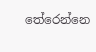තේරෙන්නෙ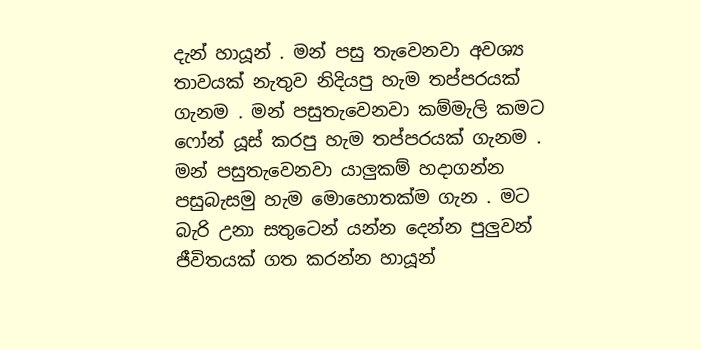දැන් හායූන් . මන් පසු තැවෙනවා අවශ්‍ය තාවයක් නැතුව නිදියපු හැම තප්පරයක් ගැනම . මන් පසුතැවෙනවා කම්මැලි කමට ෆෝන් යූස් කරපු හැම තප්පරයක් ගැනම . මන් පසුතැවෙනවා යාලුකම් හදාගන්න පසුබැසමු හැම මොහොතක්ම ගැන . මට බැරි උනා සතුටෙන් යන්න දෙන්න පුලුවන් ජීවිතයක් ගත කරන්න හායූන්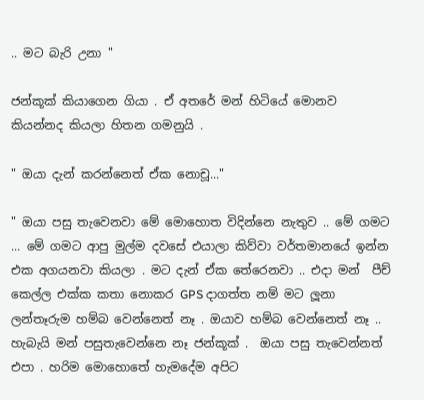.. මට බැරි උනා "

ජන්කූක් කියාගෙන ගියා . ඒ අතරේ මන් හිටියේ මොනව කියන්නද කියලා හිතන ගමනුයි .

" ඔයා දැන් කරන්නෙත් ඒක නොචූ..."

" ඔයා පසු තැවෙනවා මේ මොහොත විදින්නෙ නැතුව .. මේ ගමට ... මේ ගමට ආපු මුල්ම දවසේ එයාලා කිව්වා වර්තමානයේ ඉන්න එක අගයනවා කියලා . මට දැන් ඒක තේරෙනවා .. එදා මන්  පීච් කෙල්ල එක්ක කතා නොකර GPS දාගත්ත නම් මට ලූනා ලන්තෑරුම හම්බ වෙන්නෙත් නෑ . ඔයාව හම්බ වෙන්නෙත් නෑ .. හැබැයි මන් පසුතැවෙන්නෙ නෑ ජන්කූක් .  ඔයා පසු තැවෙන්නත් එපා . හරිම මොහොතේ හැමදේම අපිට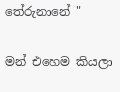තේරුනානේ "

මන් එහෙම කියලා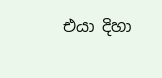එයා දිහා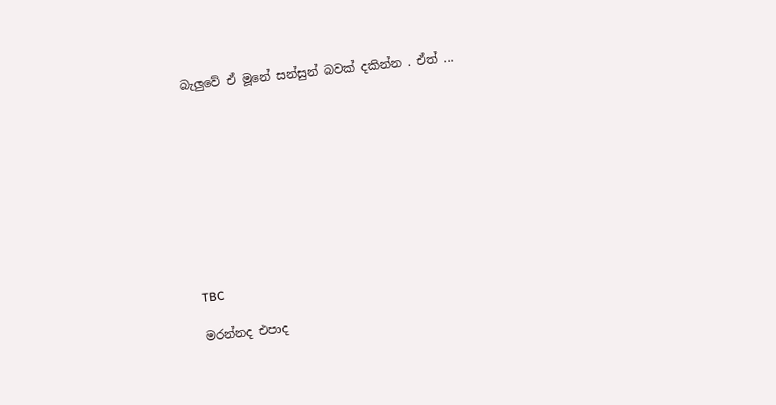බැලුවේ ඒ මූනේ සන්සුන් බවක් දකින්න . ඒත් ...










TBC

මරන්නද එපාද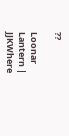??

Loonar Lantern | JJKWhere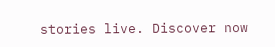stories live. Discover now